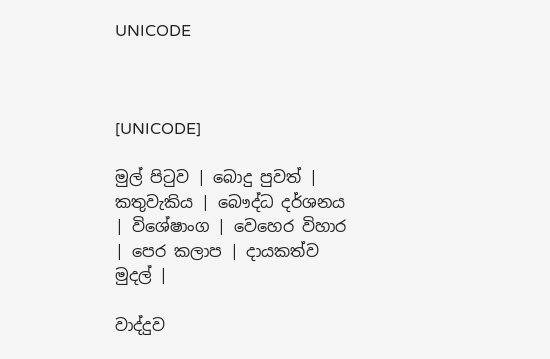UNICODE



[UNICODE]

මුල් පිටුව | බොදු පුවත් | කතුවැකිය | බෞද්ධ දර්ශනය | විශේෂාංග | වෙහෙර විහාර | පෙර කලාප | දායකත්ව මුදල් |

වාද්දුව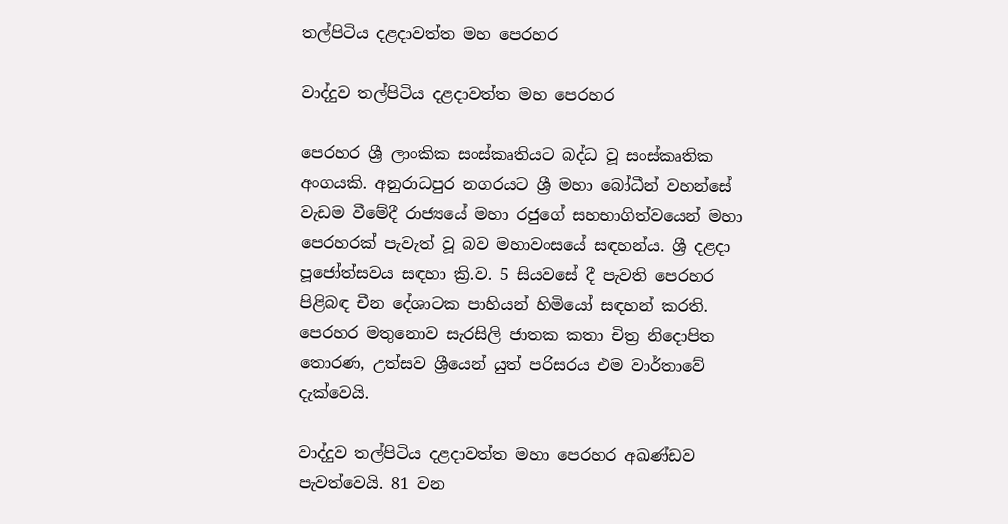තල්පිටිය දළදාවත්ත මහ පෙරහර

වාද්දුව තල්පිටිය දළදාවත්ත මහ පෙරහර

පෙරහර ශ්‍රී ලාංකික සංස්කෘතියට බද්ධ වූ සංස්කෘතික අංගයකි. අනුරාධපුර නගරයට ශ්‍රී මහා බෝධීන් වහන්සේ වැඩම වීමේදී රාජ්‍යයේ මහා රජුගේ සහභාගිත්වයෙන් මහා පෙරහරක් පැවැත් වූ බව මහාවංසයේ සඳහන්ය. ශ්‍රී දළදා පූජෝත්සවය සඳහා ක්‍රි.ව. 5 සියවසේ දී පැවති පෙරහර පිළිබඳ චීන දේශාටක පාහියන් හිමියෝ සඳහන් කරති. පෙරහර මතුනොව සැරසිලි ජාතක කතා චිත්‍ර නිදොපිත තොරණ, උත්සව ශ්‍රීයෙන් යුත් පරිසරය එම වාර්තාවේ දැක්වෙයි.

වාද්දුව තල්පිටිය දළදාවත්ත මහා පෙරහර අඛණ්ඩව පැවත්වෙයි. 81 වන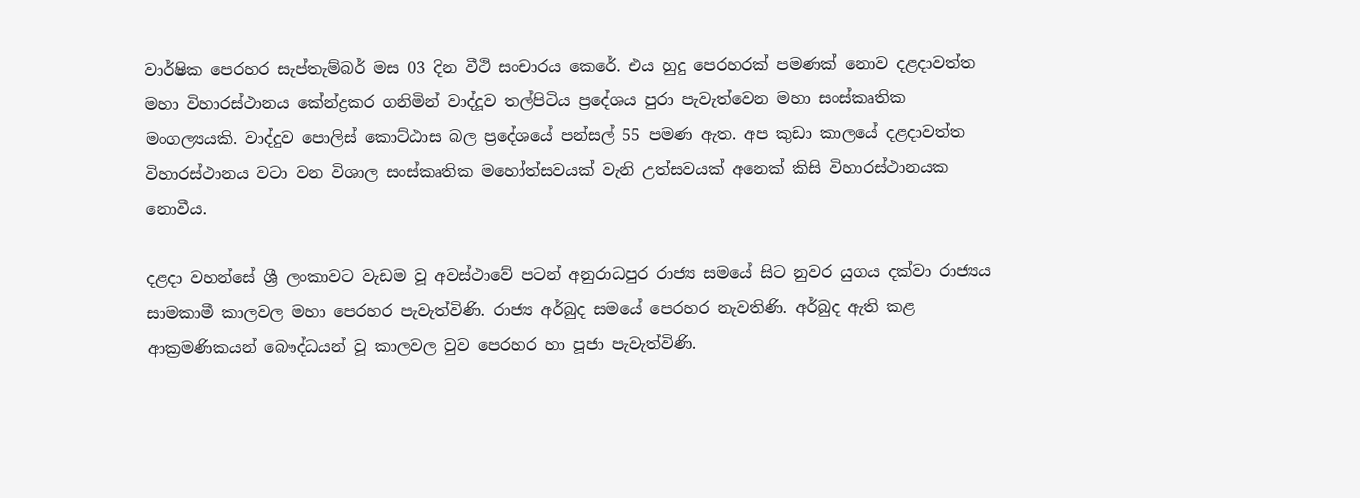වාර්ෂික පෙරහර සැප්තැම්බර් මස 03 දින වීථි සංචාරය කෙරේ. එය හුදු පෙරහරක් පමණක් නොව දළදාවත්ත මහා විහාරස්ථානය කේන්ද්‍රකර ගනිමින් වාද්දූව තල්පිටිය ප්‍රදේශය පුරා පැවැත්වෙන මහා සංස්කෘතික මංගල්‍යයකි. වාද්දුව පොලිස් කොට්ඨාස බල ප්‍රදේශයේ පන්සල් 55 පමණ ඇත. අප කුඩා කාලයේ දළදාවත්ත විහාරස්ථානය වටා වන විශාල සංස්කෘතික මහෝත්සවයක් වැනි උත්සවයක් අනෙක් කිසි විහාරස්ථානයක නොවීය.

දළදා වහන්සේ ශ්‍රී ලංකාවට වැඩම වූ අවස්ථාවේ පටන් අනුරාධපුර රාජ්‍ය සමයේ සිට නුවර යුගය දක්වා රාජ්‍යය සාමකාමී කාලවල මහා පෙරහර පැවැත්විණි. රාජ්‍ය අර්බුද සමයේ පෙරහර නැවතිණි. අර්බුද ඇති කළ ආක්‍රමණිකයන් බෞද්ධයන් වූ කාලවල වුව පෙරහර හා පූජා පැවැත්විණි.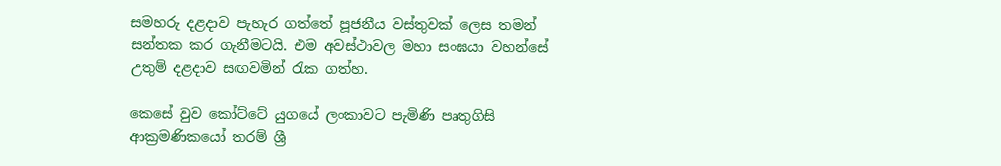සමහරු දළදාව පැහැර ගත්තේ පූජනීය වස්තුවක් ලෙස තමන් සන්තක කර ගැනීමටයි. එම අවස්ථාවල මහා සංඝයා වහන්සේ උතුම් දළදාව සඟවමින් රැක ගත්හ.

කෙසේ වුව කෝට්ටේ යුගයේ ලංකාවට පැමිණි පෘතුගිසි ආක්‍රමණිකයෝ තරම් ශ්‍රී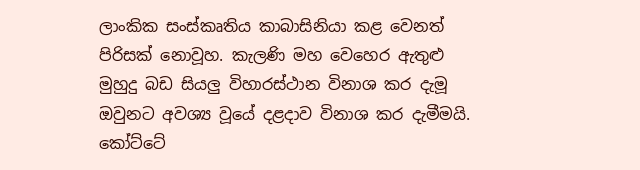ලාංකික සංස්කෘතිය කාබාසිනියා කළ වෙනත් පිරිසක් නොවූහ. කැලණි මහ වෙහෙර ඇතුළු මුහුදු බඩ සියලු විහාරස්ථාන විනාශ කර දැමූ ඔවුනට අවශ්‍ය වූයේ දළදාව විනාශ කර දැමීමයි. කෝට්ටේ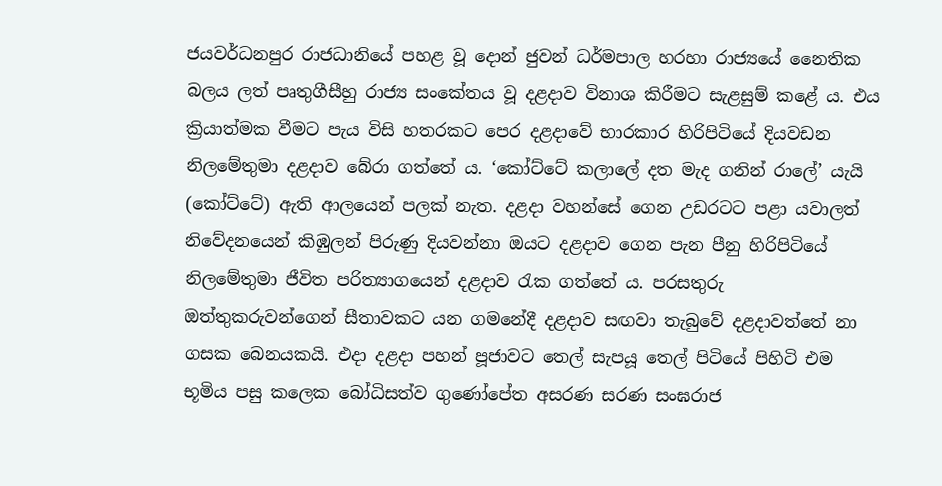ජයවර්ධනපුර රාජධානියේ පහළ වූ දොන් ජුවන් ධර්මපාල හරහා රාජ්‍යයේ නෛතික බලය ලත් පෘතුගීසීහු රාජ්‍ය සංකේතය වූ දළදාව විනාශ කිරීමට සැළසුම් කළේ ය. එය ක්‍රියාත්මක වීමට පැය විසි හතරකට පෙර දළදාවේ භාරකාර හිරිපිටියේ දියවඩන නිලමේතුමා දළදාව බේරා ගත්තේ ය. ‘කෝට්ටේ කලාලේ දත මැද ගනින් රාලේ’ යැයි (කෝට්ටේ) ඇති ආලයෙන් පලක් නැත. දළදා වහන්සේ ගෙන උඩරටට පළා යවාලත් නිවේදනයෙන් කිඹුලන් පිරුණු දියවන්නා ඔයට දළදාව ගෙන පැන පීනු හිරිපිටියේ නිලමේතුමා ජීවිත පරිත්‍යාගයෙන් දළදාව රැක ගත්තේ ය. පරසතුරු ඔත්තුකරුවන්ගෙන් සීතාවකට යන ගමනේදී දළදාව සඟවා තැබුවේ දළදාවත්තේ නා ගසක බෙනයකයි. එදා දළදා පහන් පූජාවට තෙල් සැපයූ තෙල් පිටියේ පිහිටි එම භූමිය පසු කලෙක බෝධිසත්ව ගුණෝපේත අසරණ සරණ සංඝරාජ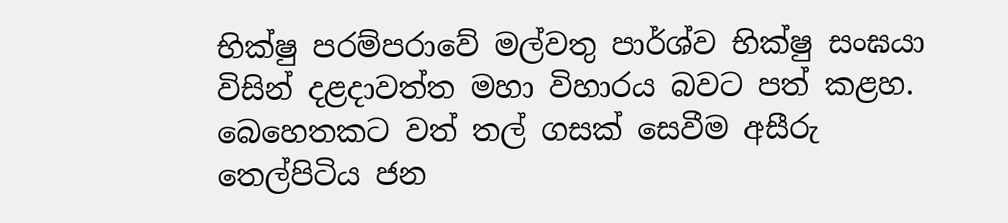භික්ෂු පරම්පරාවේ මල්වතු පාර්ශ්ව භික්ෂු සංඝයා විසින් දළදාවත්ත මහා විහාරය බවට පත් කළහ. බෙහෙතකට වත් තල් ගසක් සෙවීම අසීරු තෙල්පිටිය ජන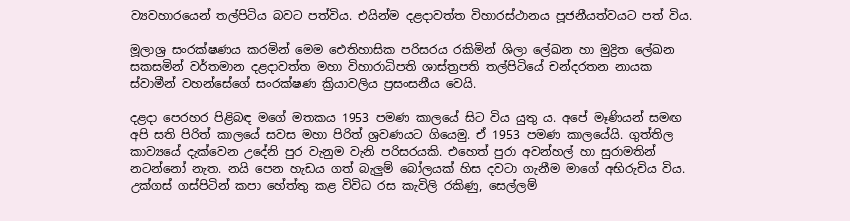ව්‍යවහාරයෙන් තල්පිටිය බවට පත්විය. එයින්ම දළදාවත්ත විහාරස්ථානය පූජනීයත්වයට පත් විය.

මූලාශ්‍ර සංරක්ෂණය කරමින් මෙම ඓතිහාසික පරිසරය රකිමින් ශිලා ලේඛන හා මුද්‍රිත ලේඛන සකසමින් වර්තමාන දළදාවත්ත මහා විහාරාධිපති ශාස්ත්‍රපති තල්පිටියේ චන්දරතන නායක ස්වාමීන් වහන්සේගේ සංරක්ෂණ ක්‍රියාවලිය ප්‍රසංසනීය වෙයි.

දළදා පෙරහර පිළිබඳ මගේ මතකය 1953 පමණ කාලයේ සිට විය යුතු ය. අපේ මෑණියන් සමඟ අපි සති පිරිත් කාලයේ සවස මහා පිරිත් ශ්‍රවණයට ගියෙමු. ඒ 1953 පමණ කාලයේයි. ගුත්තිල කාව්‍යයේ දැක්වෙන උදේනි පුර වැනුම වැනි පරිසරයකි. එහෙත් පුරා අවන්හල් හා සුරාමතින් නටන්නෝ නැත. නයි පෙන හැඩය ගත් බැලුම් බෝලයක් හිස දවටා ගැනීම මාගේ අභිරුචිය විය. උක්ගස් ගස්පිටින් කපා හේත්තු කළ විවිධ රස කැවිලි රකිණු, සෙල්ලම්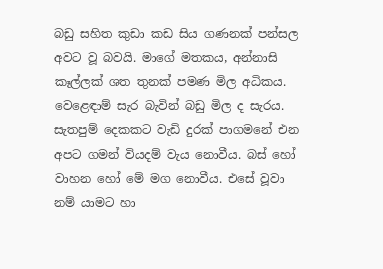බඩු සහිත කුඩා කඩ සිය ගණනක් පන්සල අවට වූ බවයි. මාගේ මතකය, අන්නාසි කෑල්ලක් ශත තුනක් පමණ මිල අධිකය. වෙළෙඳාම් සැර බැවින් බඩු මිල ද සැරය. සැතපුම් දෙකකට වැඩි දුරක් පාගමනේ එන අපට ගමන් වියදම් වැය නොවීය. බස් හෝ වාහන හෝ මේ මග නොවීය. එසේ වූවා නම් යාමට හා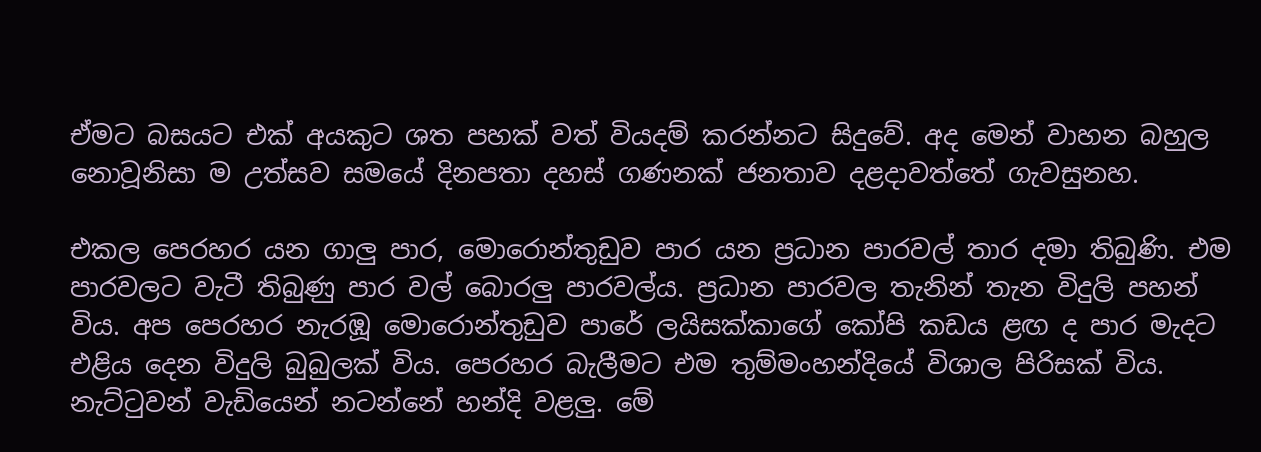ඒමට බසයට එක් අයකුට ශත පහක් වත් වියදම් කරන්නට සිදුවේ. අද මෙන් වාහන බහුල නොවූනිසා ම උත්සව සමයේ දිනපතා දහස් ගණනක් ජනතාව දළදාවත්තේ ගැවසුනහ.

එකල පෙරහර යන ගාලු පාර, මොරොන්තුඩුව පාර යන ප්‍රධාන පාරවල් තාර දමා තිබුණි. එම පාරවලට වැටී තිබුණු පාර වල් බොරලු පාරවල්ය. ප්‍රධාන පාරවල තැනින් තැන විදුලි පහන් විය. අප පෙරහර නැරඹූ මොරොන්තුඩුව පාරේ ලයිසක්කාගේ කෝපි කඩය ළඟ ද පාර මැදට එළිය දෙන විදුලි බුබුලක් විය. පෙරහර බැලීමට එම තුම්මංහන්දියේ විශාල පිරිසක් විය. නැට්ටුවන් වැඩියෙන් නටන්නේ හන්දි වළලු. මේ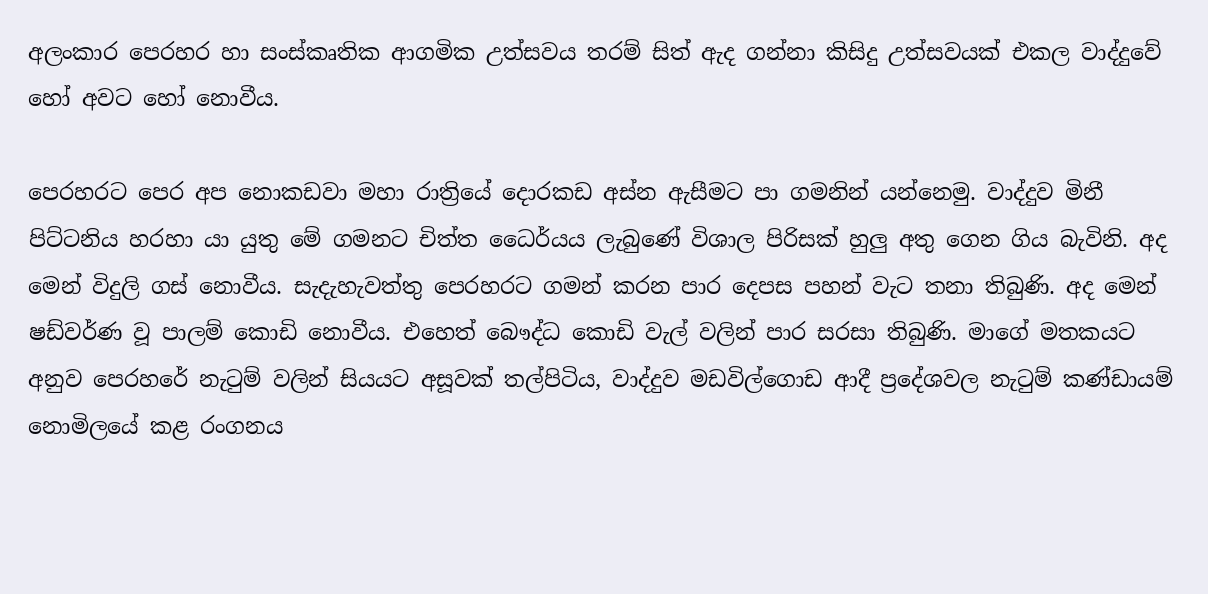අලංකාර පෙරහර හා සංස්කෘතික ආගමික උත්සවය තරම් සිත් ඇද ගන්නා කිසිදු උත්සවයක් එකල වාද්දුවේ හෝ අවට හෝ නොවීය.

පෙරහරට පෙර අප නොකඩවා මහා රාත්‍රියේ දොරකඩ අස්න ඇසීමට පා ගමනින් යන්නෙමු. වාද්දුව මිනී පිට්ටනිය හරහා යා යුතු මේ ගමනට චිත්ත ධෛර්යය ලැබුණේ විශාල පිරිසක් හුලු අතු ගෙන ගිය බැවිනි. අද මෙන් විදුලි ගස් නොවීය. සැදැහැවත්තු පෙරහරට ගමන් කරන පාර දෙපස පහන් වැට තනා තිබුණි. අද මෙන් ෂඩ්වර්ණ වූ පාලම් කොඩි නොවීය. එහෙත් බෞද්ධ කොඩි වැල් වලින් පාර සරසා තිබුණි. මාගේ මතකයට අනුව පෙරහරේ නැටුම් වලින් සියයට අසූවක් තල්පිටිය, වාද්දුව මඩවිල්ගොඩ ආදී ප්‍රදේශවල නැටුම් කණ්ඩායම් නොමිලයේ කළ රංගනය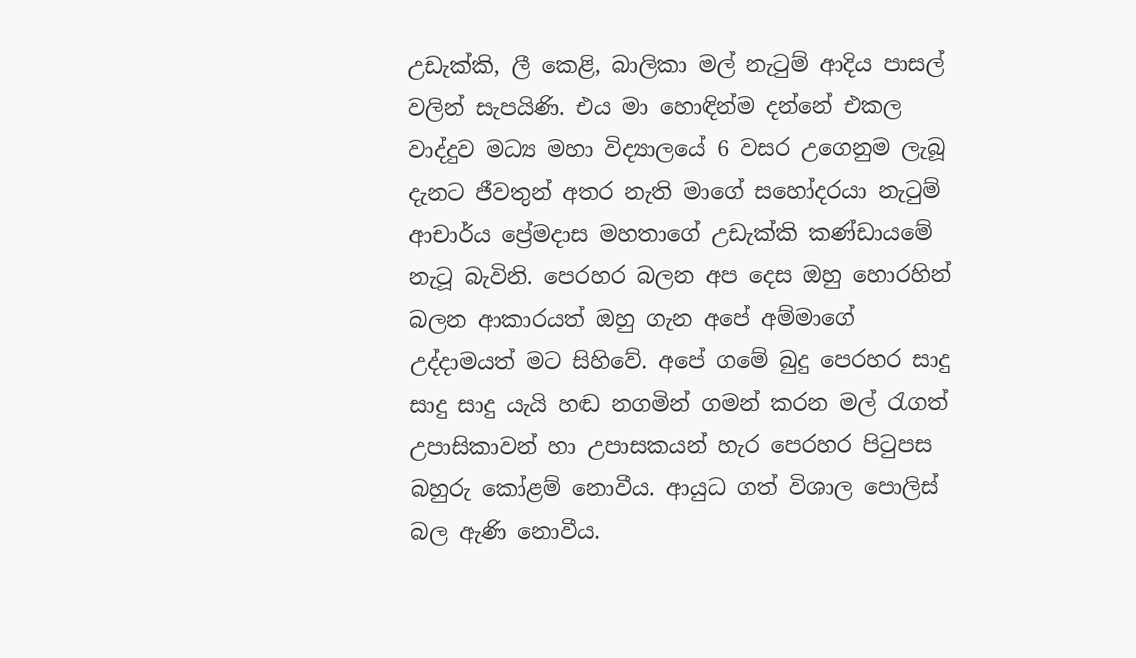උඩැක්කි, ලී කෙළි, බාලිකා මල් නැටුම් ආදිය පාසල් වලින් සැපයිණි. එය මා හොඳින්ම දන්නේ එකල වාද්දුව මධ්‍ය මහා විද්‍යාලයේ 6 වසර උගෙනුම ලැබූ දැනට ජීවතුන් අතර නැති මාගේ සහෝදරයා නැටුම් ආචාර්ය ප්‍රේමදාස මහතාගේ උඩැක්කි කණ්ඩායමේ නැටූ බැවිනි. පෙරහර බලන අප දෙස ඔහු හොරහින් බලන ආකාරයත් ඔහු ගැන අපේ අම්මාගේ උද්දාමයත් මට සිහිවේ. අපේ ගමේ බුදු පෙරහර සාදු සාදු සාදු යැයි හඬ නගමින් ගමන් කරන මල් රැගත් උපාසිකාවන් හා උපාසකයන් හැර පෙරහර පිටුපස බහුරු කෝළම් නොවීය. ආයුධ ගත් විශාල පොලිස් බල ඇණි නොවීය.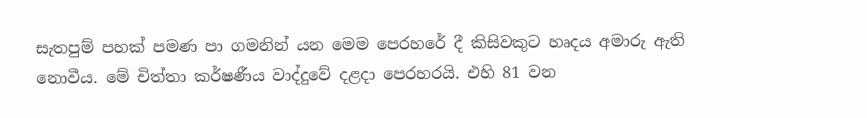සැතපුම් පහක් පමණ පා ගමනින් යන මෙම පෙරහරේ දී කිසිවකුට හෘදය අමාරු ඇති නොවීය. මේ චිත්තා කර්ෂණීය වාද්දුවේ දළදා පෙරහරයි. එහි 81 වන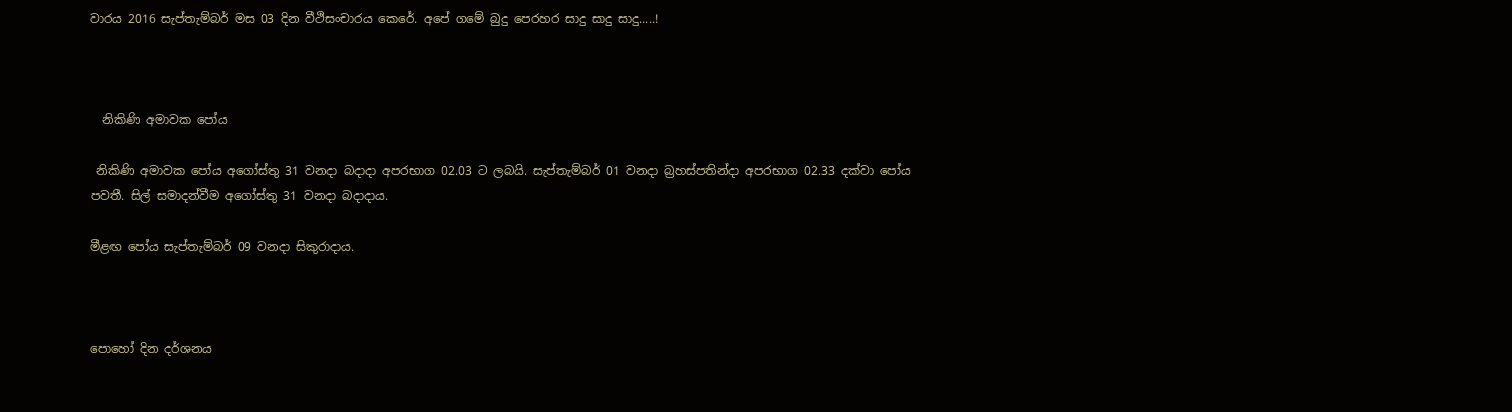වාරය 2016 සැප්තැම්බර් මස 03 දින වීථිසංචාරය කෙරේ. අපේ ගමේ බුදු පෙරහර සාදු සාදු සාදු.....!



  නිකිණි අමාවක පෝය

 නිකිණි අමාවක පෝය අගෝස්තු 31 වනදා බදාදා අපරභාග 02.03 ට ලබයි. සැප්තැම්බර් 01 වනදා බ්‍රහස්පතින්දා අපරභාග 02.33 දක්වා පෝය පවතී. සිල් සමාදන්වීම අගෝස්තු 31 වනදා බදාදාය.

මීළඟ පෝය සැප්තැම්බර් 09 වනදා සිකුරාදාය.



පොහෝ දින දර්ශනය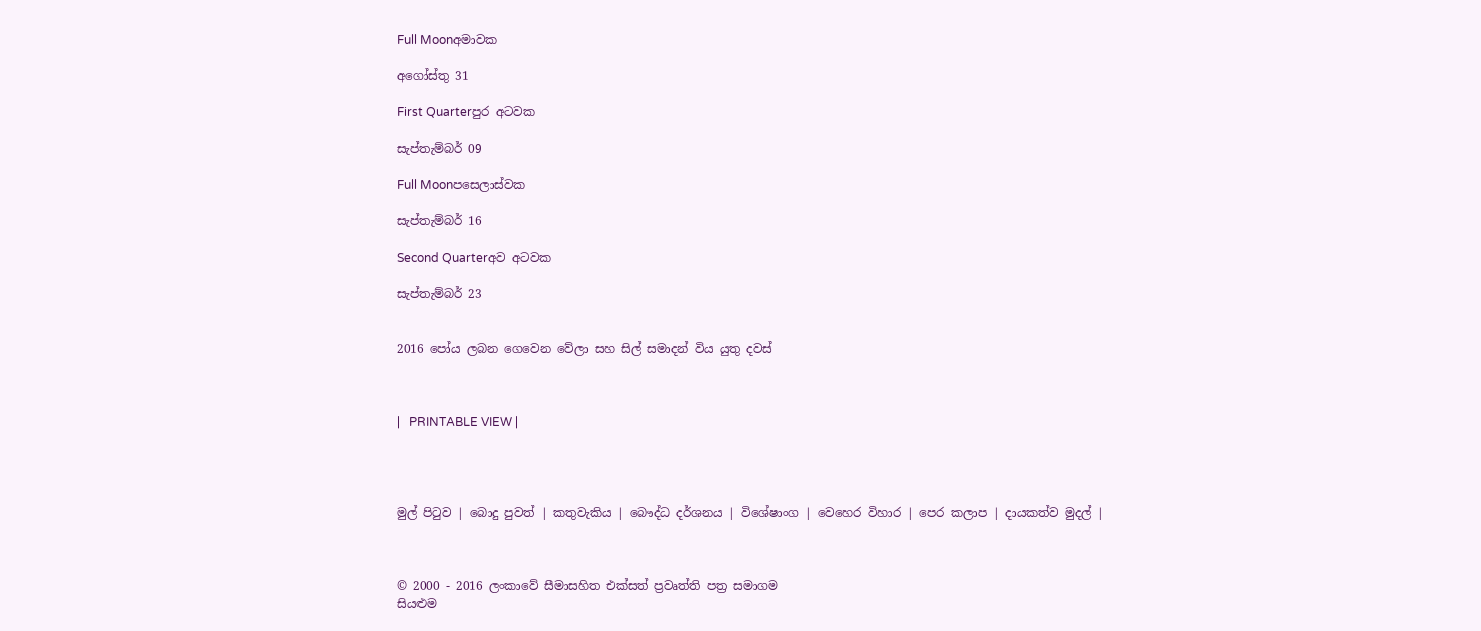Full Moonඅමාවක

අගෝස්තු 31

First Quarterපුර අටවක

සැප්තැම්බර් 09

Full Moonපසෙලාස්වක

සැප්තැම්බර් 16

Second Quarterඅව අටවක

සැප්තැම්බර් 23


2016 පෝය ලබන ගෙවෙන වේලා සහ සිල් සමාදන් විය යුතු දවස්



|   PRINTABLE VIEW |




මුල් පිටුව | බොදු පුවත් | කතුවැකිය | බෞද්ධ දර්ශනය | විශේෂාංග | වෙහෙර විහාර | පෙර කලාප | දායකත්ව මුදල් |



© 2000 - 2016 ලංකාවේ සීමාසහිත එක්සත් ප්‍රවෘත්ති පත්‍ර සමාගම
සියළුම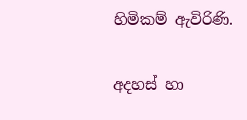හිමිකම් ඇවිරිණි.

අදහස් හා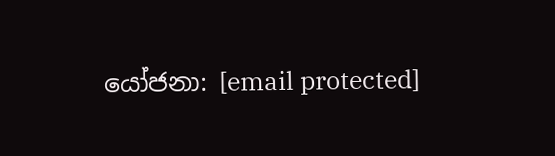යෝජනා: [email protected]